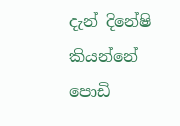දැන් දිනේෂි කියන්නේ පොඩි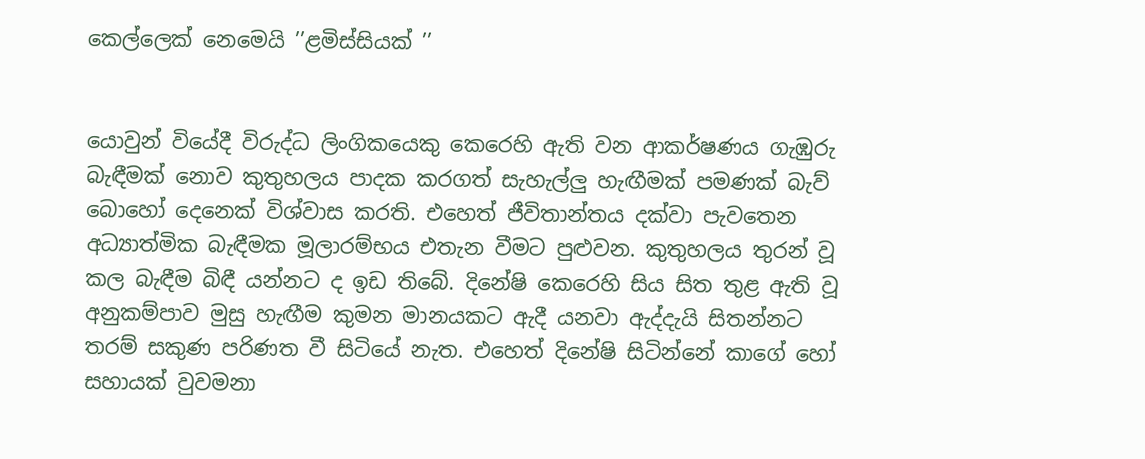කෙල්ලෙක් නෙමෙයි ’’ළමිස්සියක් ’’


යොවුන් වියේදී විරුද්ධ ලිංගිකයෙකු කෙරෙහි ඇති වන ආකර්ෂණය ගැඹුරු බැඳීමක් නොව කුතුහලය පාදක කරගත් සැහැල්ලු‍ හැඟීමක් පමණක් බැව් බොහෝ දෙනෙක් විශ්වාස කරති. එහෙත් ජීවිතාන්තය දක්වා පැවතෙන අධ්‍යාත්මික බැඳීමක මූලාරම්භය එතැන වීමට පුළුවන. කුතුහලය තුරන් වූ කල බැඳීම බිඳී යන්නට ද ඉඩ තිබේ. දිනේෂි කෙරෙහි සිය සිත තුළ ඇති වූ අනුකම්පාව මුසු හැඟීම කුමන මානයකට ඇදී යනවා ඇද්දැයි සිතන්නට තරම් සකුණ පරිණත වී සිටියේ නැත. එහෙත් දිනේෂි සිටින්නේ කාගේ හෝ සහායක් වුවමනා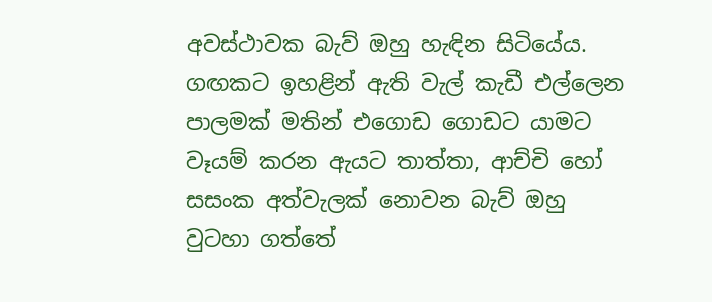අවස්ථාවක බැව් ඔහු හැඳින සිටියේය. ගඟකට ඉහළින් ඇති වැල් කැඩී එල්ලෙන පාලමක් මතින් එගොඩ ගොඩට යාමට වෑයම් කරන ඇයට තාත්තා, ආච්චි හෝ සසංක අත්වැලක් නොවන බැව් ඔහු වුටහා ගත්තේ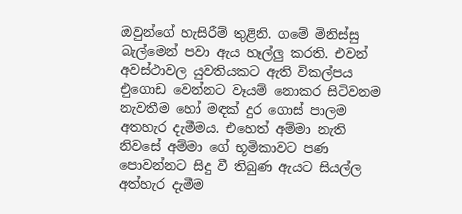ඔවුන්ගේ හැසිරීම් තුළිනි. ගමේ මිනිස්සු බැල්මෙන් පවා ඇය හෑල්ලු‍ කරති. එවන් අවස්ථාවල යුවතියකට ඇති විකල්පය එුගොඩ වෙන්නට වෑයම් නොකර සිටිවනම නැවතීම හෝ මඳක් දුර ගොස් පාලම අතහැර දැමීමය. එහෙත් අම්මා නැති නිවසේ අම්මා ගේ භූමිකාවට පණ පොවන්නට සිදු වී තිබුණ ඇයට සියල්ල අත්හැර දැමීම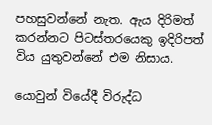පහසුවන්නේ නැත. ඇය දිරිමත් කරන්නට පිටස්තරයෙකු ඉදිරිපත් විය යුතුවන්නේ එම නිසාය.

යොවුන් වියේදී විරුද්ධ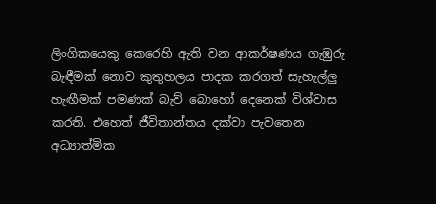ලිංගිකයෙකු කෙරෙහි ඇති වන ආකර්ෂණය ගැඹුරු බැඳීමක් නොව කුතුහලය පාදක කරගත් සැහැල්ලු‍ හැඟීමක් පමණක් බැව් බොහෝ දෙනෙක් විශ්වාස කරති. එහෙත් ජීවිතාන්තය දක්වා පැවතෙන අධ්‍යාත්මික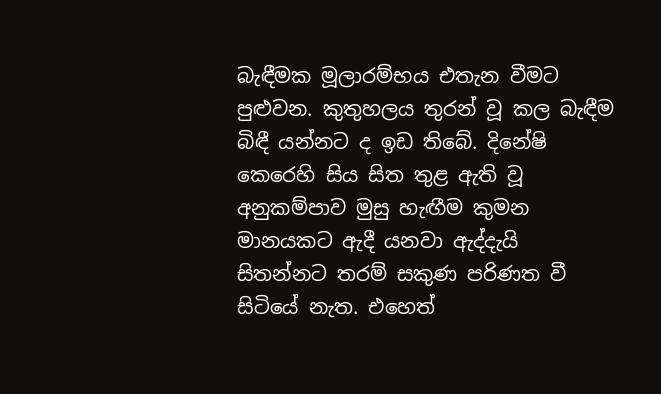බැඳීමක මූලාරම්භය එතැන වීමට පුළුවන. කුතුහලය තුරන් වූ කල බැඳීම බිඳී යන්නට ද ඉඩ තිබේ. දිනේෂි කෙරෙහි සිය සිත තුළ ඇති වූ අනුකම්පාව මුසු හැඟීම කුමන මානයකට ඇදී යනවා ඇද්දැයි සිතන්නට තරම් සකුණ පරිණත වී සිටියේ නැත. එහෙත්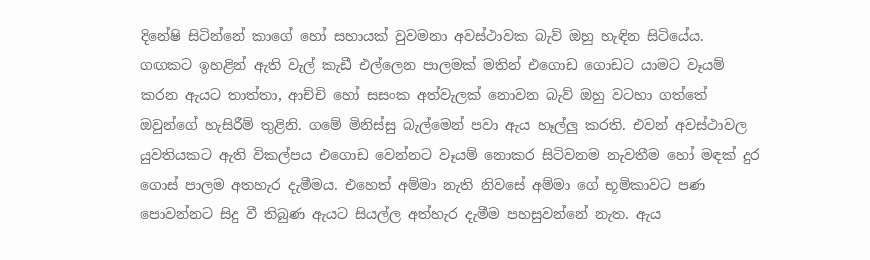දිනේෂි සිටින්නේ කාගේ හෝ සහායක් වුවමනා අවස්ථාවක බැව් ඔහු හැඳින සිටියේය. ගඟකට ඉහළින් ඇති වැල් කැඩී එල්ලෙන පාලමක් මතින් එගොඩ ගොඩට යාමට වෑයම් කරන ඇයට තාත්තා, ආච්චි හෝ සසංක අත්වැලක් නොවන බැව් ඔහු වටහා ගත්තේ ඔවුන්ගේ හැසිරීම් තුළිනි. ගමේ මිනිස්සු බැල්මෙන් පවා ඇය හෑල්ලු‍ කරති. එවන් අවස්ථාවල යුවතියකට ඇති විකල්පය එගොඩ වෙන්නට වෑයම් නොකර සිටිවනම නැවතීම හෝ මඳක් දුර ගොස් පාලම අතහැර දැමීමය. එහෙත් අම්මා නැති නිවසේ අම්මා ගේ භූමිකාවට පණ පොවන්නට සිදු වී තිබුණ ඇයට සියල්ල අත්හැර දැමීම පහසුවන්නේ නැත. ඇය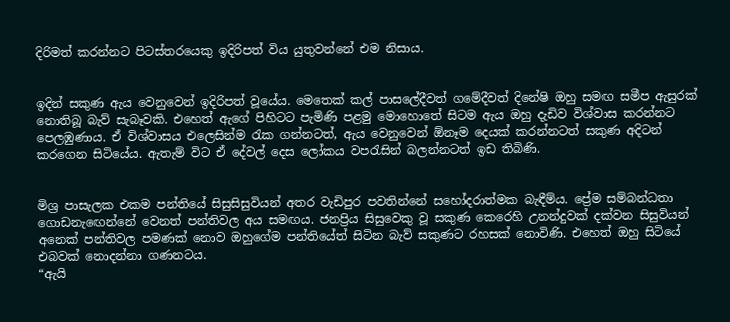දිරිමත් කරන්නට පිටස්තරයෙකු ඉදිරිපත් විය යුතුවන්නේ එම නිසාය.


ඉදින් සකුණ ඇය වෙනුවෙන් ඉදිරිපත් වූයේය. මෙතෙක් කල් පාසලේදීවත් ගමේදීවත් දිනේෂි ඔහු සමඟ සමීප ඇසුරක් නොතිබූ බැව් සැබෑවකි. එහෙත් ඇගේ පිහිටට පැමිණි පළමු මොහොතේ සිටම ඇය ඔහු දැඩිව විශ්වාස කරන්නට පෙලඹුණාය. ඒ විශ්වාසය එලෙසින්ම රැක ගන්නටත්, ඇය වෙනුවෙන් ඕනෑම දෙයක් කරන්නටත් සකුණ අදිටන් කරගෙන සිටියේය. ඇතැම් විට ඒ දේවල් දෙස ලෝකය වපරැසින් බලන්නටත් ඉඩ තිබිණි.


මිශ්‍ර පාසැලක එකම පන්තියේ සිසුසිසුවියන් අතර වැඩිපුර පවතින්නේ සහෝදරාත්මක බැඳීම්ය. ප්‍රේම සම්බන්ධතා ගොඩනැඟෙන්නේ වෙනත් පන්තිවල අය සමඟය. ජනප්‍රිය සිසුවෙකු වූ සකුණ කෙරෙහි උනන්දුවක් දක්වන සිසුවියන් අනෙක් පන්තිවල පමණක් නොව ඔහුගේම පන්තියේත් සිටින බැව් සකුණට රහසක් නොවිණි. එහෙත් ඔහු සිටියේ එබවක් නොදන්නා ගණනටය.
“ඇයි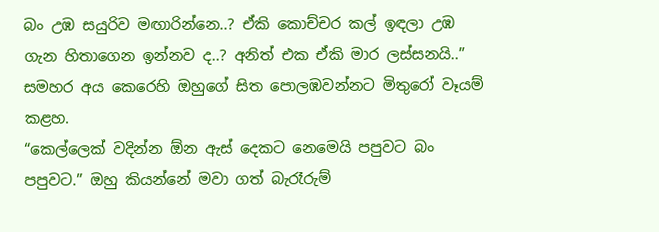බං උඹ සයුරිව මඟාරින්නෙ..? ඒකි කොච්චර කල් ඉඳලා උඹ ගැන හිතාගෙන ඉන්නව ද..? අනිත් එක ඒකි මාර ලස්සනයි..”
සමහර අය කෙරෙහි ඔහුගේ සිත පොලඹවන්නට මිතුරෝ වෑයම් කළහ.
“කෙල්ලෙක් වදින්න ඕන ඇස් දෙකට නෙමෙයි පපුවට බං පපුවට.” ඔහු කියන්නේ මවා ගත් බැරෑරුම්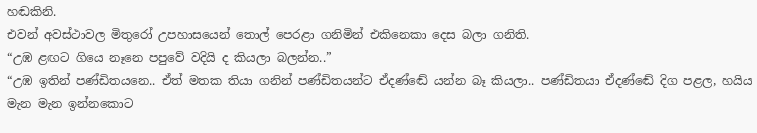හඬකිනි.
එවන් අවස්ථාවල මිතුරෝ උපහාසයෙන් තොල් පෙරළා ගනිමින් එකිනෙකා දෙස බලා ගනිති.
“උඹ ළඟට ගියෙ නෑනෙ පපුවේ වදියි ද කියලා බලන්න..”
“උඹ ඉතින් පණ්ඩිතයනෙ.. ඒත් මතක තියා ගනින් පණ්ඩිතයන්ට ඒදණ්ඬේ යන්න බෑ කියලා.. පණ්ඩිතයා ඒදණ්ඬේ දිග පළල, හයිය මැන මැන ඉන්නකොට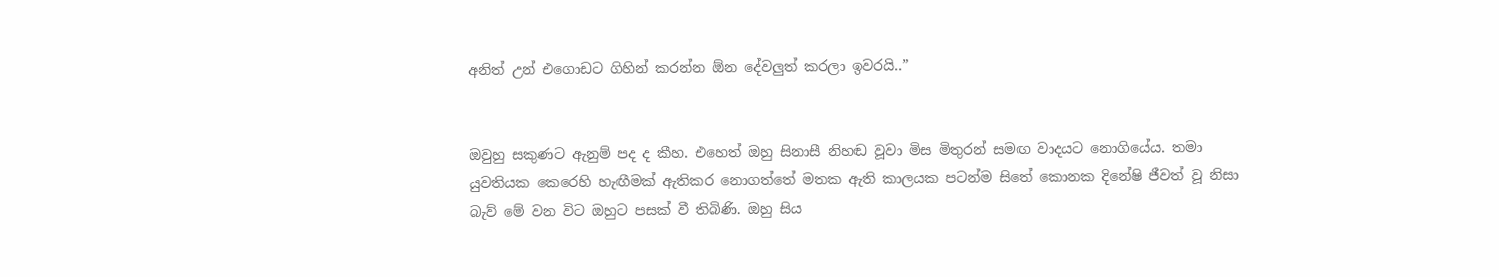අනිත් උන් එගොඩට ගිහින් කරන්න ඕන දේවලු‍ත් කරලා ඉවරයි..”


ඔවුහු සකුණට ඇනුම් පද ද කීහ. එහෙත් ඔහු සිනාසී නිහඬ වූවා මිස මිතුරන් සමඟ වාදයට නොගියේය. තමා යුවතියක කෙරෙහි හැඟීමක් ඇතිකර නොගත්තේ මතක ඇති කාලයක පටන්ම සිතේ කොනක දිනේෂි ජීවත් වූ නිසා බැව් මේ වන විට ඔහුට පසක් වී තිබිණි. ඔහු සිය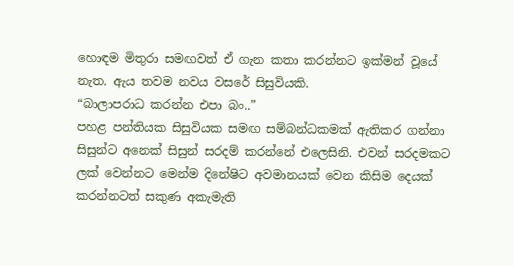හොඳම මිතුරා සමඟවත් ඒ ගැන කතා කරන්නට ඉක්මන් වූයේ නැත. ඇය තවම නවය වසරේ සිසුවියකි.
“බාලාපරාධ කරන්න එපා බං..”
පහළ පන්තියක සිසුවියක සමඟ සම්බන්ධකමක් ඇතිකර ගන්නා සිසුන්ට අනෙක් සිසුන් සරදම් කරන්නේ එලෙසිනි. එවන් සරදමකට ලක් වෙන්නට මෙන්ම දිනේෂිට අවමානයක් වෙන කිසිම දෙයක් කරන්නටත් සකුණ අකැමැති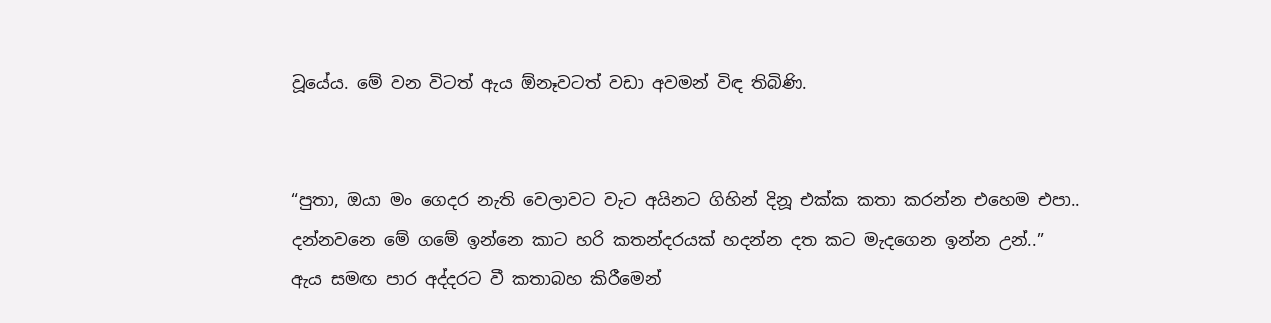වූයේය. මේ වන විටත් ඇය ඕනෑවටත් වඩා අවමන් විඳ තිබිණි.


“පුතා, ඔයා මං ගෙදර නැති වෙලාවට වැට අයිනට ගිහින් දිනූ එක්ක කතා කරන්න එහෙම එපා.. දන්නවනෙ මේ ගමේ ඉන්නෙ කාට හරි කතන්දරයක් හදන්න දත කට මැදගෙන ඉන්න උන්..”
ඇය සමඟ පාර අද්දරට වී කතාබහ කිරීමෙන්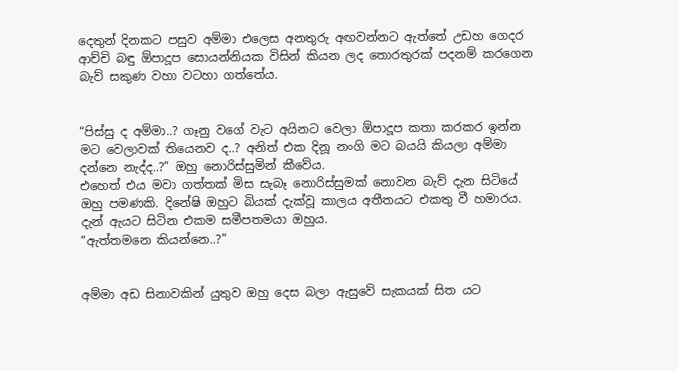දෙතුන් දිනකට පසුව අම්මා එලෙස අනතුරු අඟවන්නට ඇත්තේ උඩහ ගෙදර ආච්චි බඳු ඕපාදූප සොයන්නියක විසින් කියන ලද තොරතුරක් පදනම් කරගෙන බැව් සකුණ වහා වටහා ගත්තේය.


“පිස්සු ද අම්මා..? ගෑනු වගේ වැට අයිනට වෙලා ඕපාදූප කතා කරකර ඉන්න මට වෙලාවක් තියෙනව ද..? අනිත් එක දිනූ නංගි මට බයයි කියලා අම්මා දන්නෙ නැද්ද..?” ඔහු නොරිස්සුමින් කීවේය.
එහෙත් එය මවා ගත්තක් මිස සැබෑ නොරිස්සුමක් නොවන බැව් දැන සිටියේ ඔහු පමණකි. දිනේෂි ඔහුට බියක් දැක්වූ කාලය අතීතයට එකතු වී හමාරය. දැන් ඇයට සිටින එකම සමීපතමයා ඔහුය.
“ඇත්තමනෙ කියන්නෙ..?”


අම්මා අඩ සිනාවකින් යුතුව ඔහු දෙස බලා ඇසුවේ සැකයක් සිත යට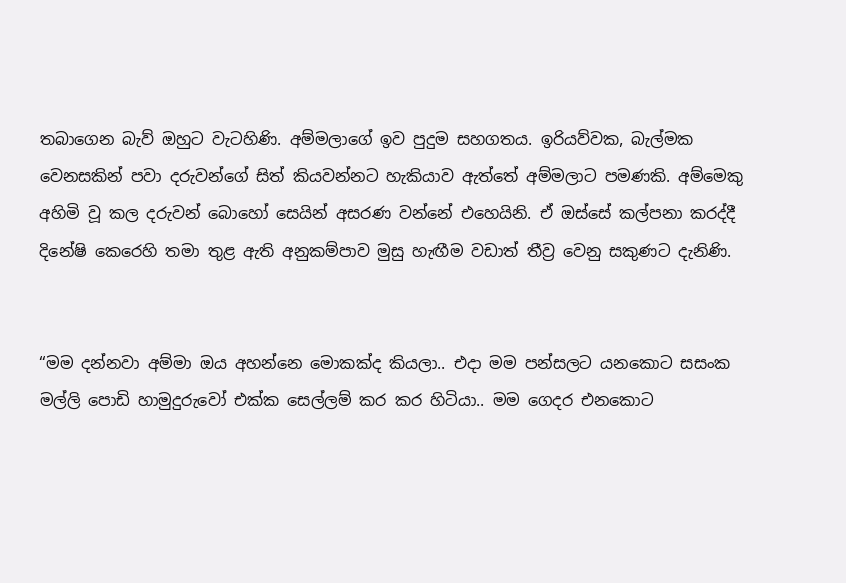තබාගෙන බැව් ඔහුට වැටහිණි. අම්මලාගේ ඉව පුදුම සහගතය. ඉරියව්වක, බැල්මක වෙනසකින් පවා දරුවන්ගේ සිත් කියවන්නට හැකියාව ඇත්තේ අම්මලාට පමණකි. අම්මෙකු අහිමි වූ කල දරුවන් බොහෝ සෙයින් අසරණ වන්නේ එහෙයිනි. ඒ ඔස්සේ කල්පනා කරද්දී දිනේෂි කෙරෙහි තමා තුළ ඇති අනුකම්පාව මුසු හැඟීම වඩාත් තීව්‍ර වෙනු සකුණට දැනිණි.


“මම දන්නවා අම්මා ඔය අහන්නෙ මොකක්ද කියලා.. එදා මම පන්සලට යනකොට සසංක මල්ලි පොඩි හාමුදුරුවෝ එක්ක සෙල්ලම් කර කර හිටියා.. මම ගෙදර එනකොට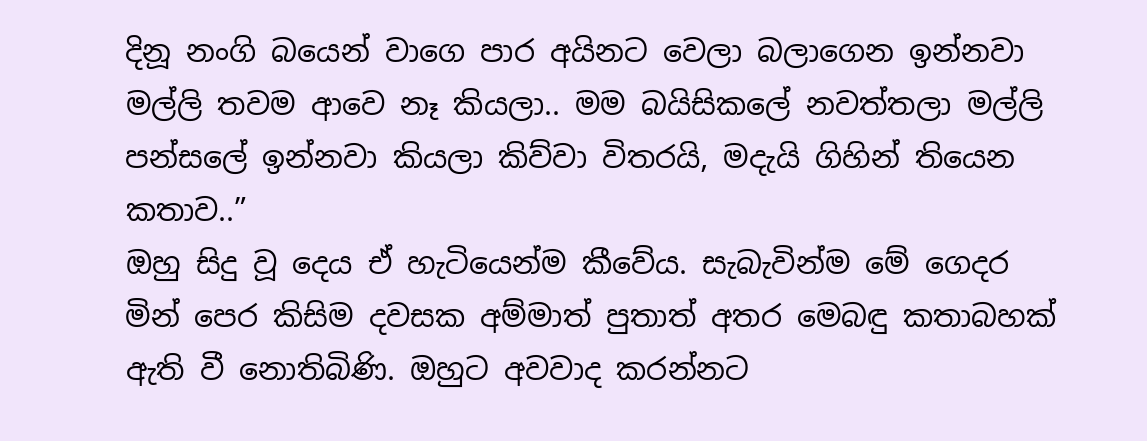දිනූ නංගි බයෙන් වාගෙ පාර අයිනට වෙලා බලාගෙන ඉන්නවා මල්ලි තවම ආවෙ නෑ කියලා.. මම බයිසිකලේ නවත්තලා මල්ලි පන්සලේ ඉන්නවා කියලා කිව්වා විතරයි, මදැයි ගිහින් තියෙන කතාව..”
ඔහු සිදු වූ දෙය ඒ හැටියෙන්ම කීවේය. සැබැවින්ම මේ ගෙදර මින් පෙර කිසිම දවසක අම්මාත් පුතාත් අතර මෙබඳු කතාබහක් ඇති වී නොතිබිණි. ඔහුට අවවාද කරන්නට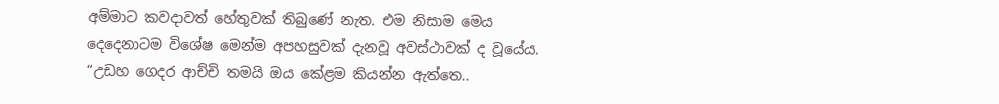අම්මාට කවදාවත් හේතුවක් තිබුණේ නැත. එම නිසාම මෙය දෙදෙනාටම විශේෂ මෙන්ම අපහසුවක් දැනවූ අවස්ථාවක් ද වූයේය.
“උඩහ ගෙදර ආච්චි තමයි ඔය කේළම කියන්න ඇත්තෙ..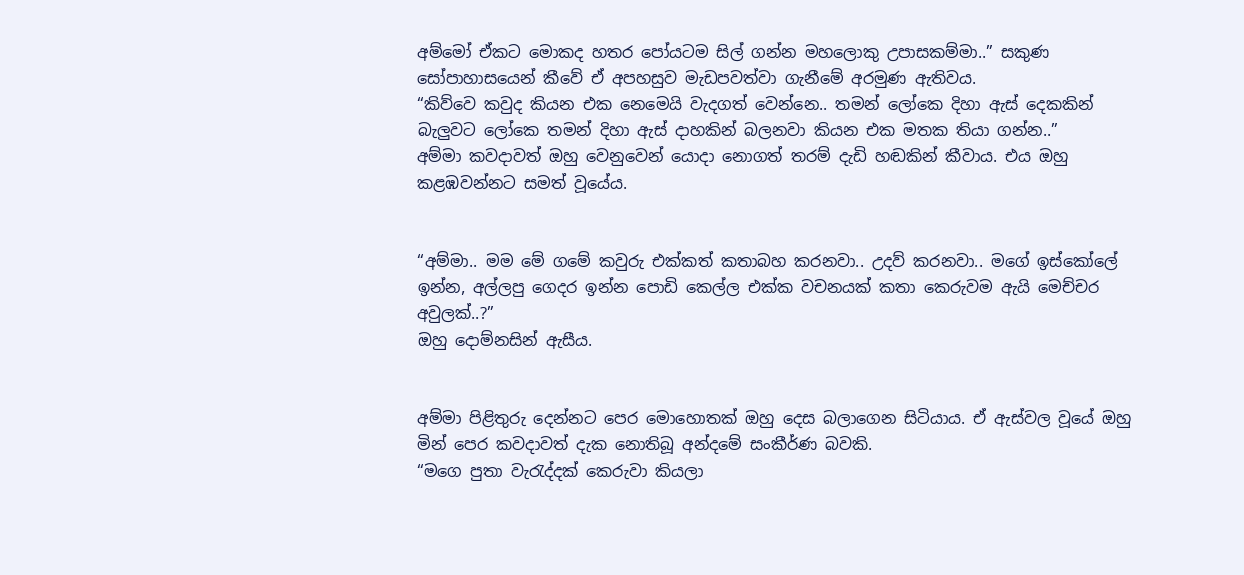අම්මෝ ඒකට මොකද හතර පෝයටම සිල් ගන්න මහලොකු උපාසකම්මා..” සකුණ සෝපාහාසයෙන් කීවේ ඒ අපහසුව මැඩපවත්වා ගැනීමේ අරමුණ ඇතිවය.
“කිව්වෙ කවුද කියන එක නෙමෙයි වැදගත් වෙන්නෙ.. තමන් ලෝකෙ දිහා ඇස් දෙකකින් බැලු‍වට ලෝකෙ තමන් දිහා ඇස් දාහකින් බලනවා කියන එක මතක තියා ගන්න..”
අම්මා කවදාවත් ඔහු වෙනුවෙන් යොදා නොගත් තරම් දැඩි හඬකින් කීවාය. එය ඔහු කළඹවන්නට සමත් වූයේය.


“අම්මා.. මම මේ ගමේ කවුරු එක්කත් කතාබහ කරනවා.. උදව් කරනවා.. මගේ ඉස්කෝලේ ඉන්න, අල්ලපු ගෙදර ඉන්න පොඩි කෙල්ල එක්ක වචනයක් කතා කෙරුවම ඇයි මෙච්චර අවුලක්..?”
ඔහු දොම්නසින් ඇසීය.


අම්මා පිළිතුරු දෙන්නට පෙර මොහොතක් ඔහු දෙස බලාගෙන සිටියාය. ඒ ඇස්වල වූයේ ඔහු මින් පෙර කවදාවත් දැක නොතිබූ අන්දමේ සංකීර්ණ බවකි.
“මගෙ පුතා වැරැද්දක් කෙරුවා කියලා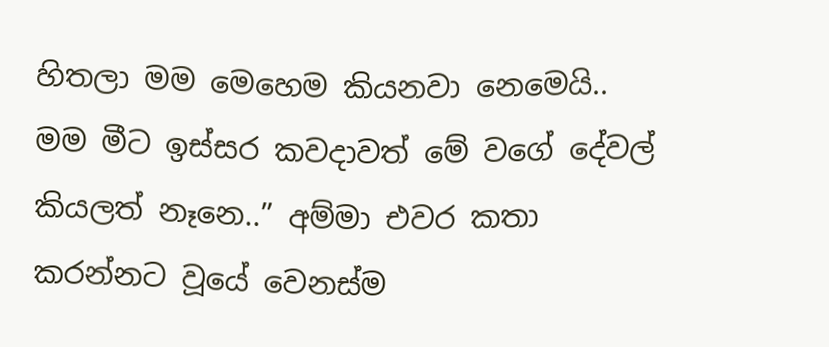හිතලා මම මෙහෙම කියනවා නෙමෙයි.. මම මීට ඉස්සර කවදාවත් මේ වගේ දේවල් කියලත් නෑනෙ..” අම්මා එවර කතා කරන්නට වූයේ වෙනස්ම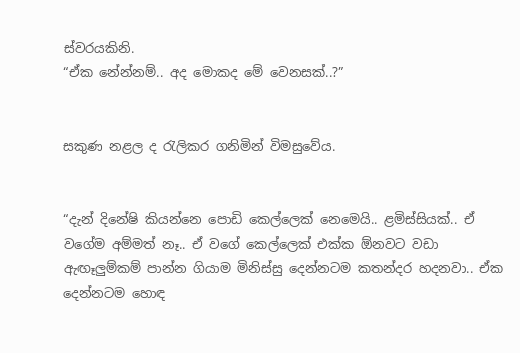ස්වරයකිනි.
“ඒක නේන්නම්.. අද මොකද මේ වෙනසක්..?”


සකුණ නළල ද රැලිකර ගනිමින් විමසුවේය.


“දැන් දිනේෂි කියන්නෙ පොඩි කෙල්ලෙක් නෙමෙයි.. ළමිස්සියක්.. ඒ වගේම අම්මත් නෑ.. ඒ වගේ කෙල්ලෙක් එක්ක ඕනවට වඩා ඇඟෑලු‍ම්කම් පාන්න ගියාම මිනිස්සු දෙන්නටම කතන්දර හදනවා.. ඒක දෙන්නටම හොඳ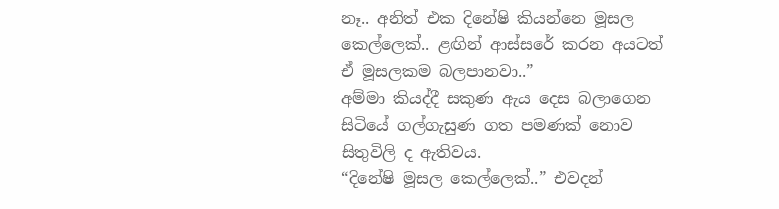නෑ.. අනිත් එක දිනේෂි කියන්නෙ මූසල කෙල්ලෙක්.. ළඟින් ආස්සරේ කරන අයටත් ඒ මූසලකම බලපානවා..”
අම්මා කියද්දී සකුණ ඇය දෙස බලාගෙන සිටියේ ගල්ගැසුණ ගත පමණක් නොව සිතුවිලි ද ඇතිවය.
“දිනේෂි මූසල කෙල්ලෙක්..” එවදන්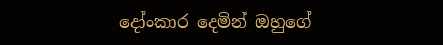දෝංකාර දෙමින් ඔහුගේ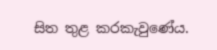සිත තුළ කරකැවුණේය.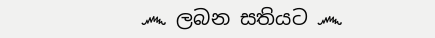෴ ලබන සතියට ෴